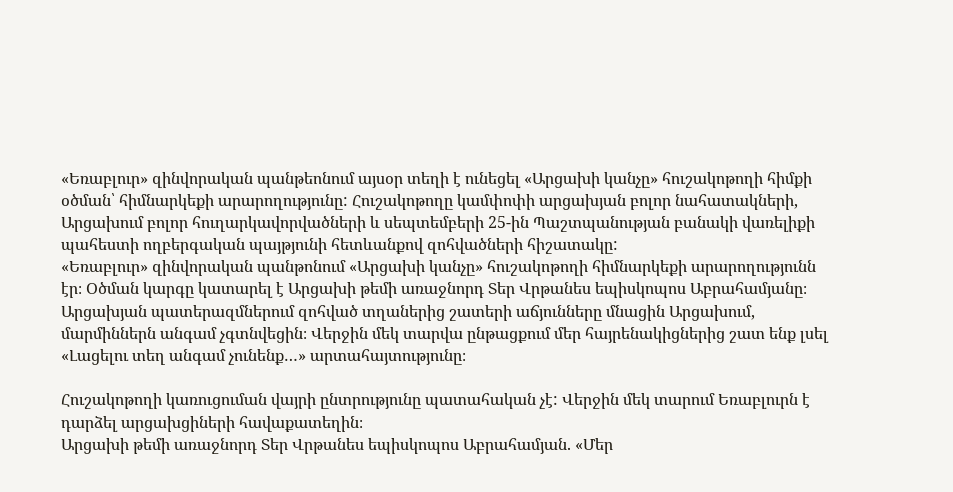«Եռաբլուր» զինվորական պանթեոնում այսօր տեղի է ունեցել «Արցախի կանչը» հուշակոթողի հիմքի օծման՝ հիմնարկեքի արարողությունը: Հուշակոթողը կամփոփի արցախյան բոլոր նահատակների, Արցախում բոլոր հուղարկավորվածների և սեպտեմբերի 25-ին Պաշտպանության բանակի վառելիքի պահեստի ողբերգական պայթյունի հետևանքով զոհվածների հիշատակը:
«Եռաբլուր» զինվորական պանթոնում «Արցախի կանչը» հուշակոթողի հիմնարկեքի արարողությունն էր։ Օծման կարգը կատարել է Արցախի թեմի առաջնորդ Տեր Վրթանես եպիսկոպոս Աբրահամյանը։
Արցախյան պատերազմներում զոհված տղաներից շատերի աճյունները մնացին Արցախում, մարմիններն անգամ չգտնվեցին։ Վերջին մեկ տարվա ընթացքում մեր հայրենակիցներից շատ ենք լսել «Լացելու տեղ անգամ չունենք…» արտահայտությունը։

Հուշակոթողի կառուցուման վայրի ընտրությունը պատահական չէ: Վերջին մեկ տարում Եռաբլուրն է դարձել արցախցիների հավաքատեղին։
Արցախի թեմի առաջնորդ Տեր Վրթանես եպիսկոպոս Աբրահամյան. «Մեր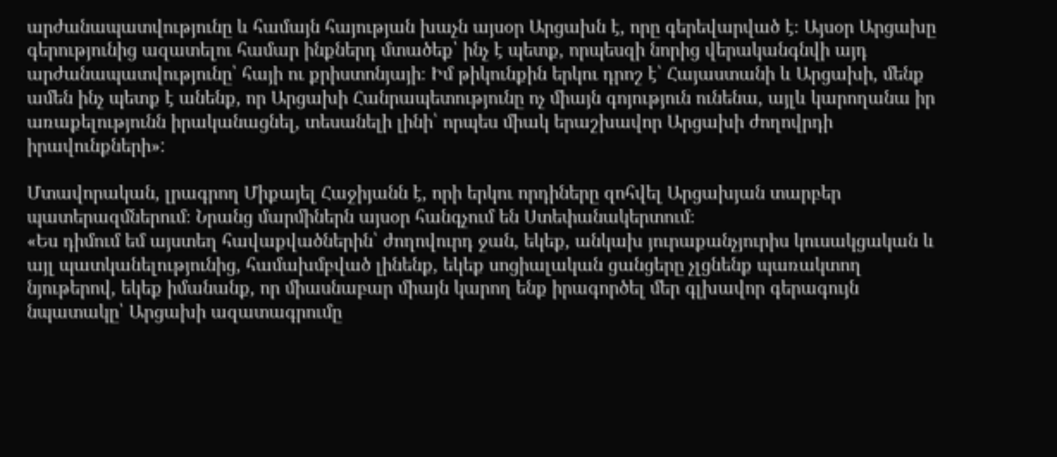արժանապատվությունը և համայն հայության խաչն այսօր Արցախն է, որը գերեվարված է։ Այսօր Արցախը գերությունից ազատելու համար ինքներդ մտածեք՝ ինչ է պետք, որպեսզի նորից վերականգնվի այդ արժանապատվությունը՝ հայի ու քրիստոնյայի։ Իմ թիկունքին երկու դրոշ է՝ Հայաստանի և Արցախի, մենք ամեն ինչ պետք է անենք, որ Արցախի Հանրապետությունը ոչ միայն գոյություն ունենա, այլև կարողանա իր առաքելությունն իրականացնել, տեսանելի լինի՝ որպես միակ երաշխավոր Արցախի ժողովրդի իրավունքների»:

Մտավորական, լրագրող Միքայել Հաջիյանն է, որի երկու որդիները զոհվել Արցախյան տարբեր պատերազմներում։ Նրանց մարմիներն այսօր հանգչում են Ստեփանակերտում։
«Ես դիմում եմ այստեղ հավաքվածներին՝ ժողովուրդ ջան, եկեք, անկախ յուրաքանչյուրիս կուսակցական և այլ պատկանելությունից, համախմբված լինենք, եկեք սոցիալական ցանցերը չլցնենք պառակտող նյութերով, եկեք իմանանք, որ միասնաբար միայն կարող ենք իրագործել մեր գլխավոր գերագույն նպատակը՝ Արցախի ազատագրումը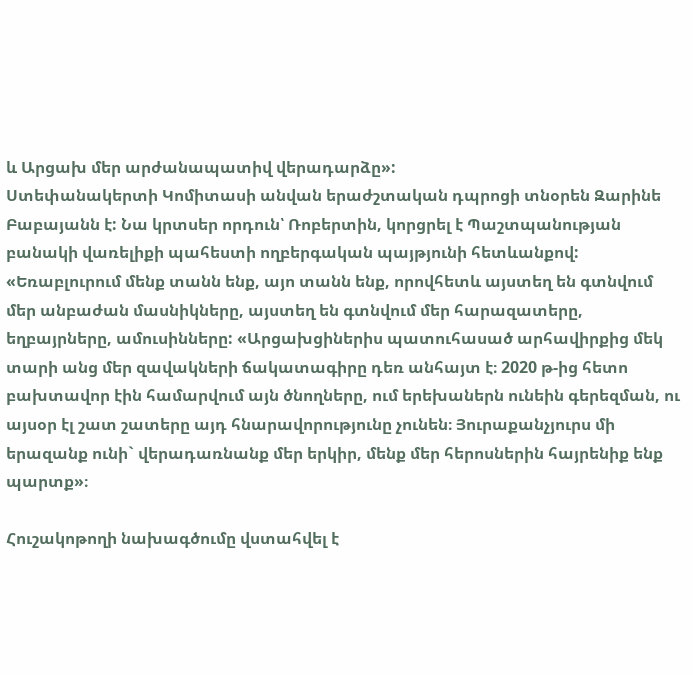և Արցախ մեր արժանապատիվ վերադարձը»:
Ստեփանակերտի Կոմիտասի անվան երաժշտական դպրոցի տնօրեն Զարինե Բաբայանն է: Նա կրտսեր որդուն՝ Ռոբերտին, կորցրել է Պաշտպանության բանակի վառելիքի պահեստի ողբերգական պայթյունի հետևանքով:
«Եռաբլուրում մենք տանն ենք, այո տանն ենք, որովհետև այստեղ են գտնվում մեր անբաժան մասնիկները, այստեղ են գտնվում մեր հարազատերը, եղբայրները, ամուսինները: «Արցախցիներիս պատուհասած արհավիրքից մեկ տարի անց մեր զավակների ճակատագիրը դեռ անհայտ է։ 2020 թ-ից հետո բախտավոր էին համարվում այն ծնողները, ում երեխաներն ունեին գերեզման, ու այսօր էլ շատ շատերը այդ հնարավորությունը չունեն։ Յուրաքանչյուրս մի երազանք ունի` վերադառնանք մեր երկիր, մենք մեր հերոսներին հայրենիք ենք պարտք»։

Հուշակոթողի նախագծումը վստահվել է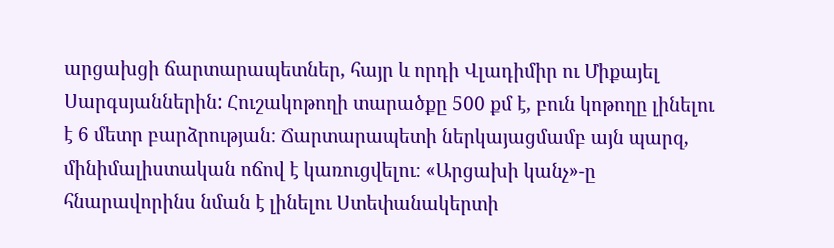արցախցի ճարտարապետներ, հայր և որդի Վլադիմիր ու Միքայել Սարգսյաններին: Հուշակոթողի տարածքը 500 քմ է, բուն կոթողը լինելու է 6 մետր բարձրության։ Ճարտարապետի ներկայացմամբ այն պարզ, մինիմալիստական ոճով է կառուցվելու։ «Արցախի կանչ»-ը հնարավորինս նման է լինելու Ստեփանակերտի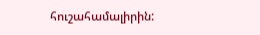հուշահամալիրին: